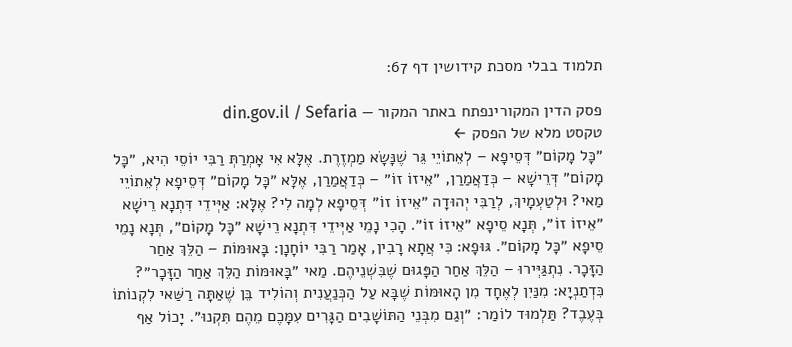תלמוד בבלי מסכת קידושין דף 67:

פסק הדין המקורינפתח באתר המקור — din.gov.il / Sefaria
טקסט מלא של הפסק ←
״כׇּל מָקוֹם״ דְּסֵיפָא – לְאֵתוֹיֵי גֵּר שֶׁנָּשָׂא מַמְזֶרֶת. אֶלָּא אִי אָמְרַתְּ רַבִּי יוֹסֵי הִיא, ״כׇּל מָקוֹם״ דְּרֵישָׁא – כְּדַאֲמַרַן, ״אֵיזוֹ זוֹ״ – כְּדַאֲמַרַן, אֶלָּא ״כׇּל מָקוֹם״ דְּסֵיפָא לְאֵתוֹיֵי מַאי? וּלְטַעְמָיךְ, לְרַבִּי יְהוּדָה ״אֵיזוֹ זוֹ״ דְּסֵיפָא לְמָה לִי? אֶלָּא: אַיְּידֵי דִּתְנָא רֵישָׁא ״אֵיזוֹ זוֹ״, תְּנָא סֵיפָא ״אֵיזוֹ זוֹ״. הָכִי נָמֵי אַיְּידֵי דִּתְנָא רֵישָׁא ״כׇּל מָקוֹם״, תְּנָא נָמֵי סֵיפָא ״כׇּל מָקוֹם״. גּוּפָא: כִּי אֲתָא רָבִין, אָמַר רַבִּי יוֹחָנָן: בָּאוּמּוֹת – הַלֵּךְ אַחַר הַזָּכָר. נִתְגַּיְּירוּ – הַלֵּךְ אַחַר הַפָּגוּם שֶׁבִּשְׁנֵיהֶם. מַאי ״בָּאוּמּוֹת הַלֵּךְ אַחַר הַזָּכָר״? כִּדְתַנְיָא: מִנַּיִן לְאֶחָד מִן הָאוּמּוֹת שֶׁבָּא עַל הַכְּנַעֲנִית וְהוֹלִיד בֵּן שֶׁאַתָּה רַשַּׁאי לִקְנוֹתוֹ בְּעֶבֶד? תַּלְמוּד לוֹמַר: ״וְגַם מִבְּנֵי הַתּוֹשָׁבִים הַגָּרִים עִמָּכֶם מֵהֶם תִּקְנוּ״. יָכוֹל אַף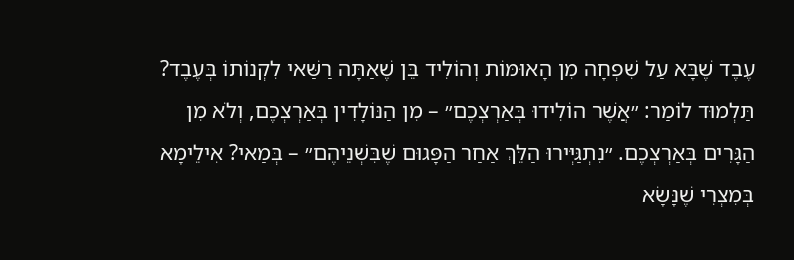עֶבֶד שֶׁבָּא עַל שִׁפְחָה מִן הָאוּמּוֹת וְהוֹלִיד בֵּן שֶׁאַתָּה רַשַּׁאי לִקְנוֹתוֹ בְּעֶבֶד? תַּלְמוּד לוֹמַר: ״אֲשֶׁר הוֹלִידוּ בְּאַרְצְכֶם״ – מִן הַנּוֹלָדִין בְּאַרְצְכֶם, וְלֹא מִן הַגָּרִים בְּאַרְצְכֶם. ״נִתְגַּיְּירוּ הַלֵּךְ אַחַר הַפָּגוּם שֶׁבִּשְׁנֵיהֶם״ – בְּמַאי? אִילֵימָא בְּמִצְרִי שֶׁנָּשָׂא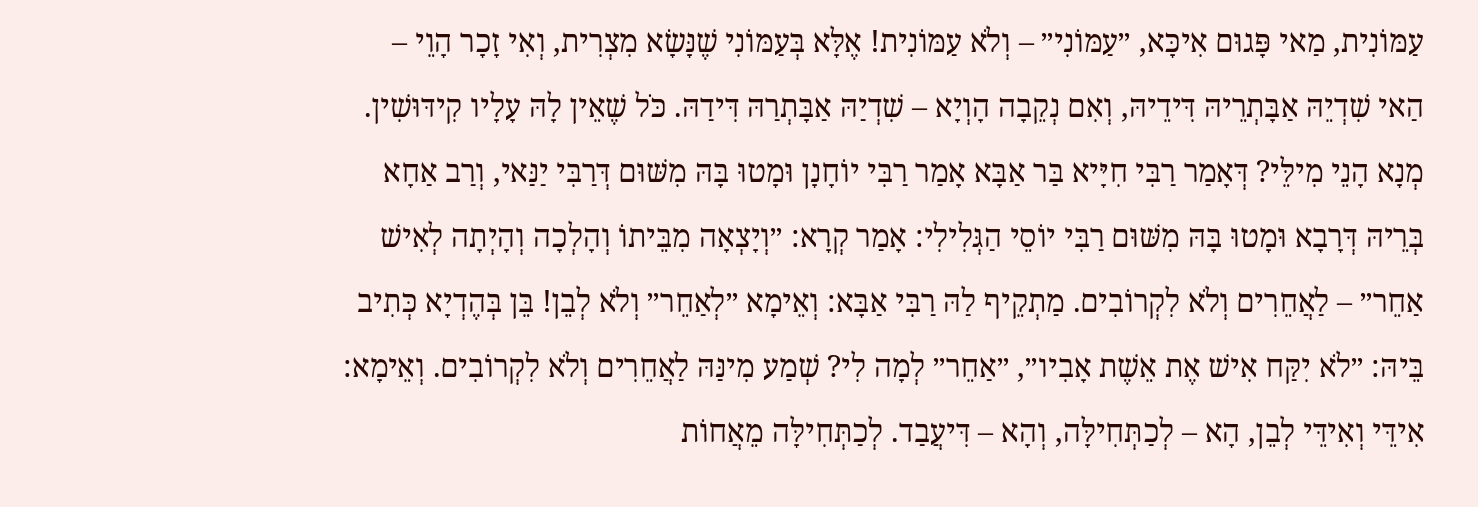עַמּוֹנִית, מַאי פָּגוּם אִיכָּא, ״עַמּוֹנִי״ – וְלֹא עַמּוֹנִית! אֶלָּא בְּעַמּוֹנִי שֶׁנָּשָׂא מִצְרִית, וְאִי זָכָר הָוֵי – הַאי שִׁדְיֵהּ אַבָּתְרֵיהּ דִּידֵיהּ, וְאִם נְקֵבָה הָוְיָא – שִׁדְיַהּ אַבָּתְרַהּ דִּידַהּ. כֹּל שֶׁאֵין לָהּ עָלָיו קִידּוּשִׁין. מְנָא הָנֵי מִילֵּי? דְּאָמַר רַבִּי חִיָּיא בַּר אַבָּא אָמַר רַבִּי יוֹחָנָן וּמָטוּ בָּהּ מִשּׁוּם דְּרַבִּי יַנַּאי, וְרַב אַחָא בְּרֵיהּ דְּרָבָא וּמָטוּ בָּהּ מִשּׁוּם רַבִּי יוֹסֵי הַגְּלִילִי: אָמַר קְרָא: ״וְיָצְאָה מִבֵּיתוֹ וְהָלְכָה וְהָיְתָה לְאִישׁ אַחֵר״ – לַאֲחֵרִים וְלֹא לִקְרוֹבִים. מַתְקֵיף לַהּ רַבִּי אַבָּא: וְאֵימָא ״לְאַחֵר״ וְלֹא לְבֵן! בֵּן בְּהֶדְיָא כְּתִיב בֵּיהּ: ״לֹא יִקַּח אִישׁ אֶת אֵשֶׁת אָבִיו״, ״אַחֵר״ לְמָה לִי? שְׁמַע מִינַּהּ לַאֲחֵרִים וְלֹא לִקְרוֹבִים. וְאֵימָא: אִידֵּי וְאִידֵּי לְבֵן, הָא – לְכַתְּחִילָּה, וְהָא – דִּיעֲבַד. לְכַתְּחִילָּה מֵאֲחוֹת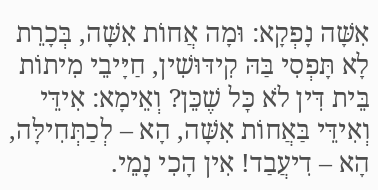אִשָּׁה נָפְקָא: וּמָה אֲחוֹת אִשָּׁה, בְּכָרֵת לָא תָּפְסִי בַּהּ קִידּוּשִׁין, חַיָּיבֵי מִיתוֹת בֵּית דִּין לֹא כׇּל שֶׁכֵּן? וְאֵימָא: אִידֵּי וְאִידֵּי בַּאֲחוֹת אִשָּׁה, הָא – לְכַתְּחִילָּה, הָא – דִיעֲבַד! אִין הָכִי נָמֵי.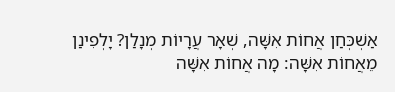אַשְׁכְּחַן אֲחוֹת אִשָּׁה, שְׁאָר עֲרָיוֹת מְנָלַן? יָלְפִינַן מֵאֲחוֹת אִשָּׁה: מָה אֲחוֹת אִשָּׁה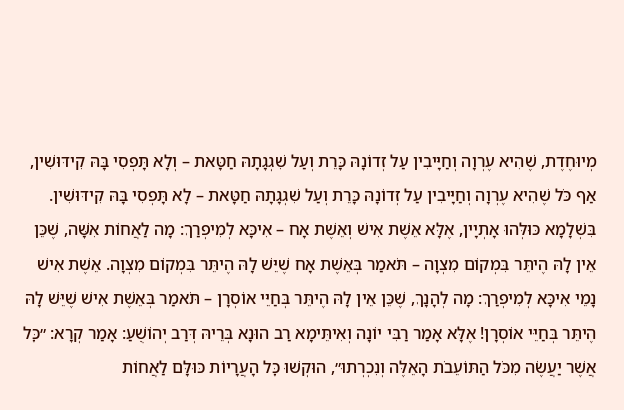מְיוּחֶדֶת, שֶׁהִיא עֶרְוָה וְחַיָּיבִין עַל זְדוֹנָהּ כָּרֵת וְעַל שִׁגְגָתָהּ חַטָּאת – וְלָא תָּפְסִי בָּהּ קִידּוּשִׁין, אַף כֹּל שֶׁהִיא עֶרְוָה וְחַיָּיבִין עַל זְדוֹנָהּ כָּרֵת וְעַל שִׁגְגָתָהּ חַטָּאת – לָא תָּפְסִי בָּהּ קִידּוּשִׁין. בִּשְׁלָמָא כּוּלְּהוּ אָתְיָין, אֶלָּא אֵשֶׁת אִישׁ וְאֵשֶׁת אָח – אִיכָּא לְמִיפְרַךְ: מָה לַאֲחוֹת אִשָּׁה, שֶׁכֵּן אֵין לָהּ הֶיתֵּר בִּמְקוֹם מִצְוָה – תֹּאמַר בְּאֵשֶׁת אָח שֶׁיֵּשׁ לָהּ הֶיתֵּר בִּמְקוֹם מִצְוָה. אֵשֶׁת אִישׁ נָמֵי אִיכָּא לְמִיפְרַךְ: מָה לְהָנָךְ, שֶׁכֵּן אֵין לָהּ הֶיתֵּר בְּחַיֵּי אוֹסְרָן – תֹּאמַר בְּאֵשֶׁת אִישׁ שֶׁיֵּשׁ לָהּ הֶיתֵּר בְּחַיֵּי אוֹסְרָן! אֶלָּא אָמַר רַבִּי יוֹנָה וְאִיתֵּימָא רַב הוּנָא בְּרֵיהּ דְּרַב יְהוֹשֻׁעַ: אָמַר קְרָא: ״כׇּל אֲשֶׁר יַעֲשֶׂה מִכֹּל הַתּוֹעֵבֹת הָאֵלֶּה וְנִכְרְתוּ״, הוּקְשׁוּ כׇּל הָעֲרָיוֹת כּוּלָּם לַאֲחוֹת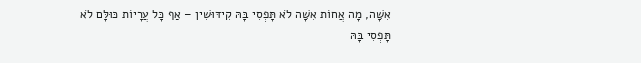אִשָּׁה, מָה אֲחוֹת אִשָּׁה לֹא תָּפְסִי בָּהּ קִידּוּשִׁין – אַף כׇּל עֲרָיוֹת כּוּלָּם לֹא תָּפְסִי בָּהּ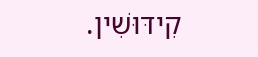קִידּוּשִׁין.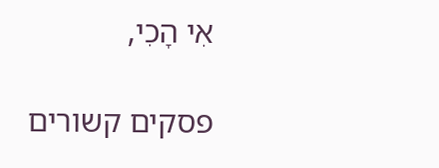אִי הָכִי,

פסקים קשורים